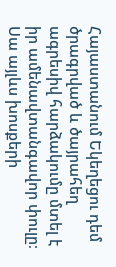Հայաստանում Եկեղեցու դեմ ծրագրված և ծայրահեղ ագրեսիվ հարձակումը մտել է իր ամենավտանգավոր փուլը։ Սա այլևս խոսքերի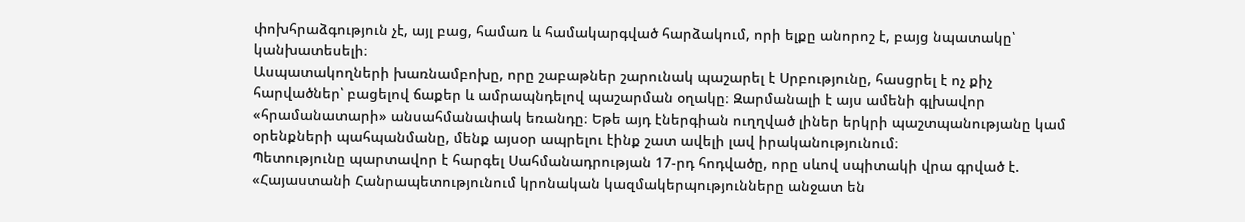փոխհրաձգություն չէ, այլ բաց, համառ և համակարգված հարձակում, որի ելքը անորոշ է, բայց նպատակը՝ կանխատեսելի։
Ասպատակողների խառնամբոխը, որը շաբաթներ շարունակ պաշարել է Սրբությունը, հասցրել է ոչ քիչ հարվածներ՝ բացելով ճաքեր և ամրապնդելով պաշարման օղակը։ Զարմանալի է այս ամենի գլխավոր «հրամանատարի» անսահմանափակ եռանդը։ Եթե այդ էներգիան ուղղված լիներ երկրի պաշտպանությանը կամ օրենքների պահպանմանը, մենք այսօր ապրելու էինք շատ ավելի լավ իրականությունում։
Պետությունը պարտավոր է հարգել Սահմանադրության 17-րդ հոդվածը, որը սևով սպիտակի վրա գրված է. «Հայաստանի Հանրապետությունում կրոնական կազմակերպությունները անջատ են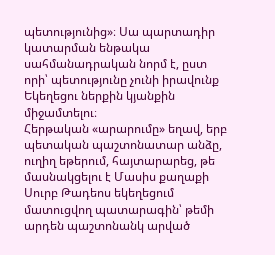պետությունից»։ Սա պարտադիր կատարման ենթակա սահմանադրական նորմ է, ըստ որի՝ պետությունը չունի իրավունք Եկեղեցու ներքին կյանքին միջամտելու։
Հերթական «արարումը» եղավ, երբ պետական պաշտոնատար անձը, ուղիղ եթերում, հայտարարեց, թե մասնակցելու է Մասիս քաղաքի Սուրբ Թադեոս եկեղեցում մատուցվող պատարագին՝ թեմի արդեն պաշտոնանկ արված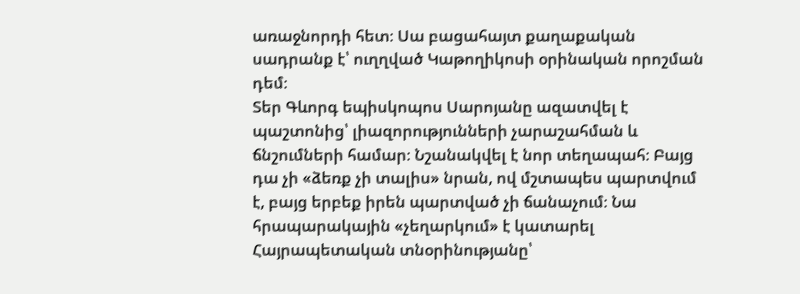առաջնորդի հետ։ Սա բացահայտ քաղաքական սադրանք է՝ ուղղված Կաթողիկոսի օրինական որոշման դեմ։
Տեր Գևորգ եպիսկոպոս Սարոյանը ազատվել է պաշտոնից՝ լիազորությունների չարաշահման և ճնշումների համար։ Նշանակվել է նոր տեղապահ։ Բայց դա չի «ձեռք չի տալիս» նրան, ով մշտապես պարտվում է, բայց երբեք իրեն պարտված չի ճանաչում։ Նա հրապարակային «չեղարկում» է կատարել Հայրապետական տնօրինությանը՝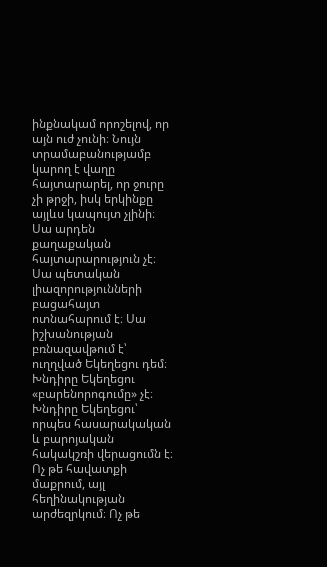ինքնակամ որոշելով, որ այն ուժ չունի։ Նույն տրամաբանությամբ կարող է վաղը հայտարարել, որ ջուրը չի թրջի, իսկ երկինքը այլևս կապույտ չլինի։
Սա արդեն քաղաքական հայտարարություն չէ։ Սա պետական լիազորությունների բացահայտ ոտնահարում է։ Սա իշխանության բռնազավթում է՝ ուղղված Եկեղեցու դեմ։
Խնդիրը Եկեղեցու «բարենորոգումը» չէ։ Խնդիրը Եկեղեցու՝ որպես հասարակական և բարոյական հակակշռի վերացումն է։ Ոչ թե հավատքի մաքրում, այլ հեղինակության արժեզրկում։ Ոչ թե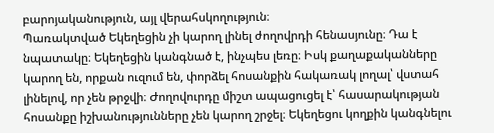բարոյականություն, այլ վերահսկողություն։
Պառակտված Եկեղեցին չի կարող լինել ժողովրդի հենասյունը։ Դա է նպատակը։ Եկեղեցին կանգնած է, ինչպես լեռը։ Իսկ քաղաքականները կարող են, որքան ուզում են, փորձել հոսանքին հակառակ լողալ՝ վստահ լինելով, որ չեն թրջվի։ Ժողովուրդը միշտ ապացուցել է՝ հասարակության հոսանքը իշխանությունները չեն կարող շրջել։ Եկեղեցու կողքին կանգնելու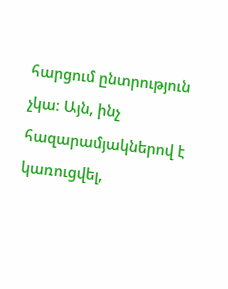հարցում ընտրություն չկա։ Այն, ինչ հազարամյակներով է կառուցվել,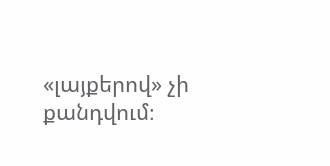«լայքերով» չի քանդվում։